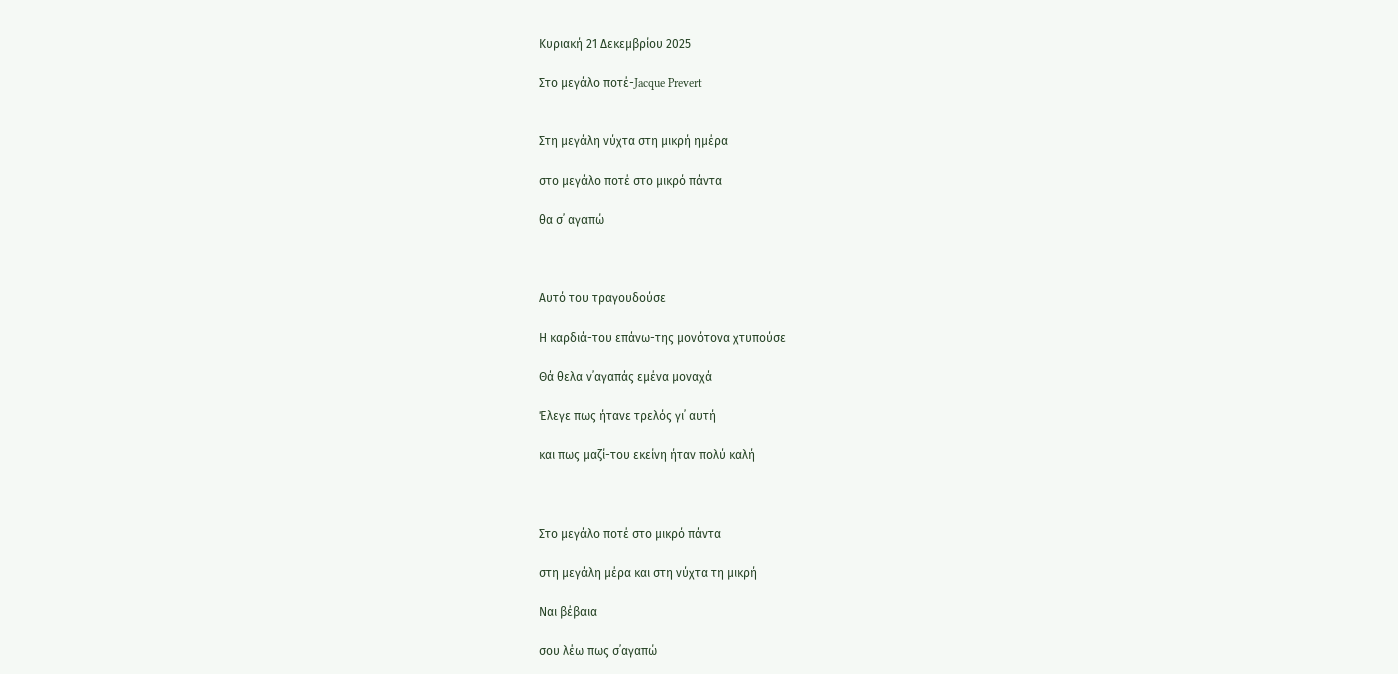Κυριακή 21 Δεκεμβρίου 2025

Στο μεγάλο ποτέ-Jacque Prevert


Στη μεγάλη νύχτα στη μικρή ημέρα

στο μεγάλο ποτέ στο μικρό πάντα

θα σ᾽ αγαπώ



Αυτό του τραγουδούσε

Η καρδιά-του επάνω-της μονότονα χτυπούσε

Θά θελα ν᾽αγαπάς εμένα μοναχά

Έλεγε πως ήτανε τρελός γι᾽ αυτή

και πως μαζί-του εκείνη ήταν πολύ καλή



Στο μεγάλο ποτέ στο μικρό πάντα

στη μεγάλη μέρα και στη νύχτα τη μικρή

Ναι βέβαια

σου λέω πως σ᾽αγαπώ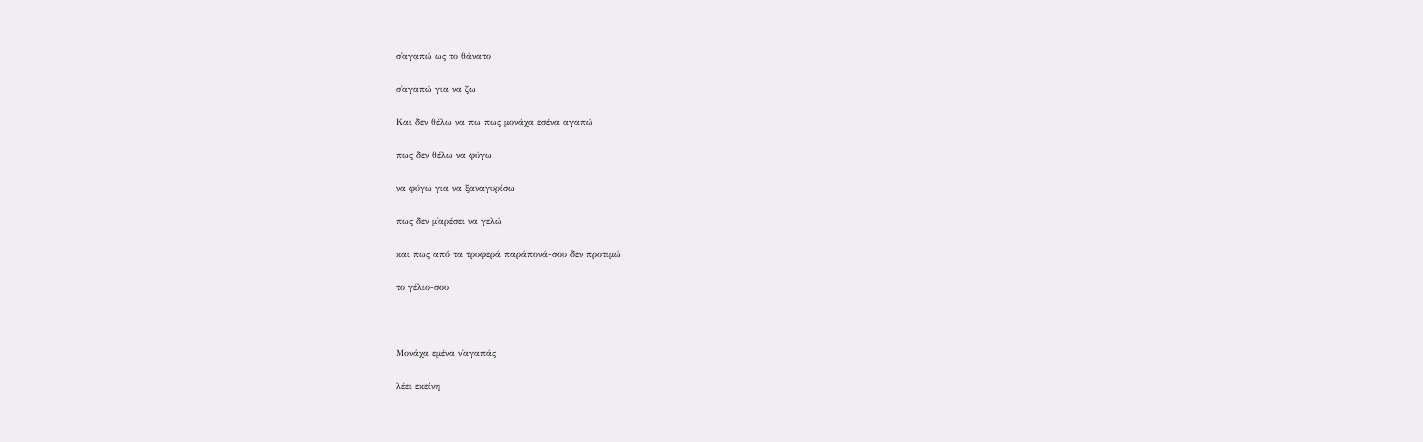σ᾽αγαπώ ως το θάνατο

σ᾽αγαπώ για να ζω

Και δεν θέλω να πω πως μονάχα εσένα αγαπώ

πως δεν θέλω να φύγω

να φύγω για να ξαναγυρίσω

πως δεν μ᾽αρέσει να γελώ

και πως από τα τρυφερά παράπονά-σου δεν προτιμώ

το γέλιο-σου



Μονάχα εμένα ν᾽αγαπάς

λέει εκείνη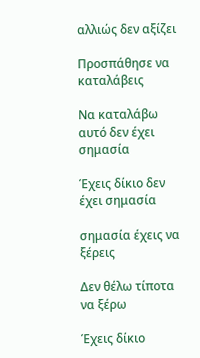αλλιώς δεν αξίζει

Προσπάθησε να καταλάβεις

Να καταλάβω αυτό δεν έχει σημασία

Έχεις δίκιο δεν έχει σημασία

σημασία έχεις να ξέρεις

Δεν θέλω τίποτα να ξέρω

Έχεις δίκιο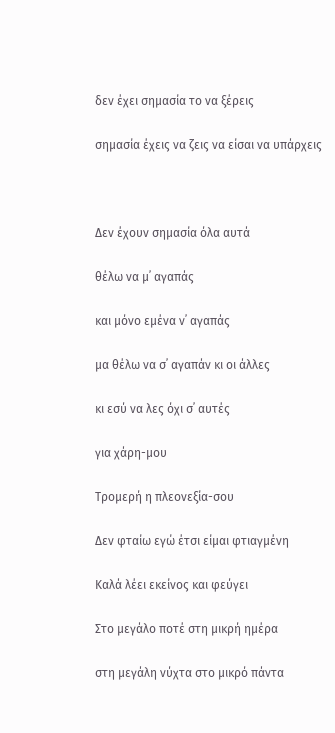δεν έχει σημασία το να ξέρεις

σημασία έχεις να ζεις να είσαι να υπάρχεις



Δεν έχουν σημασία όλα αυτά

θέλω να μ᾽ αγαπάς

και μόνο εμένα ν᾽ αγαπάς

μα θέλω να σ᾽ αγαπάν κι οι άλλες

κι εσύ να λες όχι σ᾽ αυτές

για χάρη-μου

Τρομερή η πλεονεξία-σου

Δεν φταίω εγώ έτσι είμαι φτιαγμένη

Καλά λέει εκείνος και φεύγει

Στο μεγάλο ποτέ στη μικρή ημέρα

στη μεγάλη νύχτα στο μικρό πάντα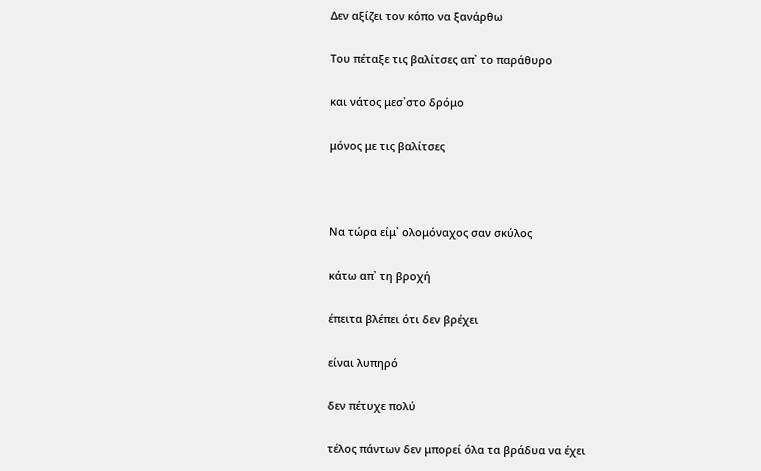Δεν αξίζει τον κόπο να ξανάρθω

Του πέταξε τις βαλίτσες απ᾽ το παράθυρο

και νάτος μεσ᾽στο δρόμο

μόνος με τις βαλίτσες



Να τώρα είμ᾽ ολομόναχος σαν σκύλος

κάτω απ᾽ τη βροχή

έπειτα βλέπει ότι δεν βρέχει

είναι λυπηρό

δεν πέτυχε πολύ

τέλος πάντων δεν μπορεί όλα τα βράδυα να έχει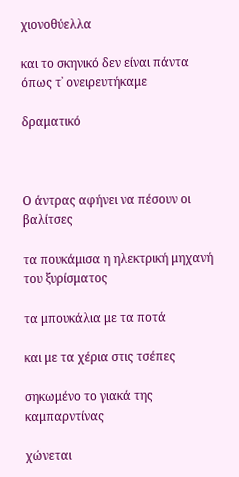χιονοθύελλα

και το σκηνικό δεν είναι πάντα όπως τ᾽ ονειρευτήκαμε

δραματικό



Ο άντρας αφήνει να πέσουν οι βαλίτσες

τα πουκάμισα η ηλεκτρική μηχανή του ξυρίσματος

τα μπουκάλια με τα ποτά

και με τα χέρια στις τσέπες

σηκωμένο το γιακά της καμπαρντίνας

χώνεται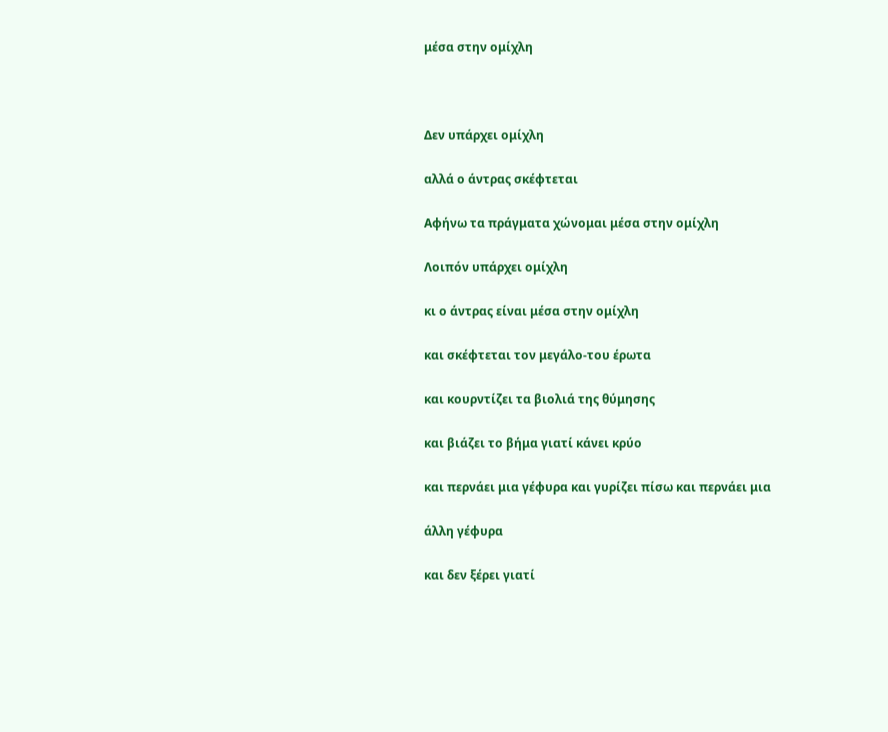μέσα στην ομίχλη



Δεν υπάρχει ομίχλη

αλλά ο άντρας σκέφτεται

Αφήνω τα πράγματα χώνομαι μέσα στην ομίχλη

Λοιπόν υπάρχει ομίχλη

κι ο άντρας είναι μέσα στην ομίχλη

και σκέφτεται τον μεγάλο-του έρωτα

και κουρντίζει τα βιολιά της θύμησης

και βιάζει το βήμα γιατί κάνει κρύο

και περνάει μια γέφυρα και γυρίζει πίσω και περνάει μια

άλλη γέφυρα

και δεν ξέρει γιατί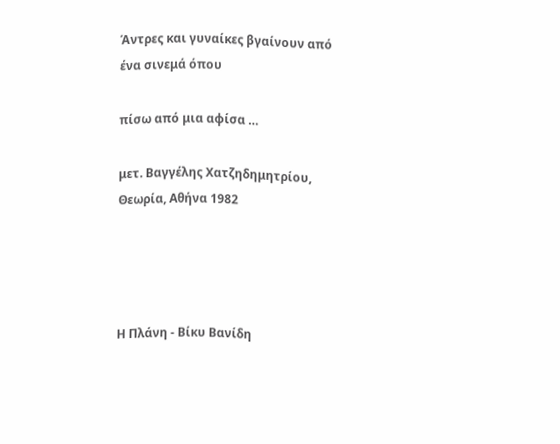Άντρες και γυναίκες βγαίνουν από ένα σινεμά όπου

πίσω από μια αφίσα …

μετ. Βαγγέλης Χατζηδημητρίου, Θεωρία, Αθήνα 1982




Η Πλάνη - Βίκυ Βανίδη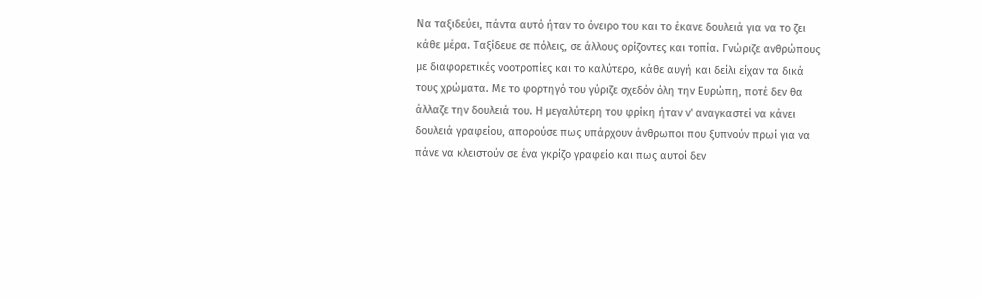Να ταξιδεύει, πάντα αυτό ήταν το όνειρο του και το έκανε δουλειά για να το ζει κάθε μέρα. Ταξίδευε σε πόλεις, σε άλλους ορίζοντες και τοπία. Γνώριζε ανθρώπους με διαφορετικές νοοτροπίες και το καλύτερο, κάθε αυγή και δείλι είχαν τα δικά τους χρώματα. Με το φορτηγό του γύριζε σχεδόν όλη την Ευρώπη, ποτέ δεν θα άλλαζε την δουλειά του. Η μεγαλύτερη του φρίκη ήταν ν' αναγκαστεί να κάνει δουλειά γραφείου, απορούσε πως υπάρχουν άνθρωποι που ξυπνούν πρωί για να πάνε να κλειστούν σε ένα γκρίζο γραφείο και πως αυτοί δεν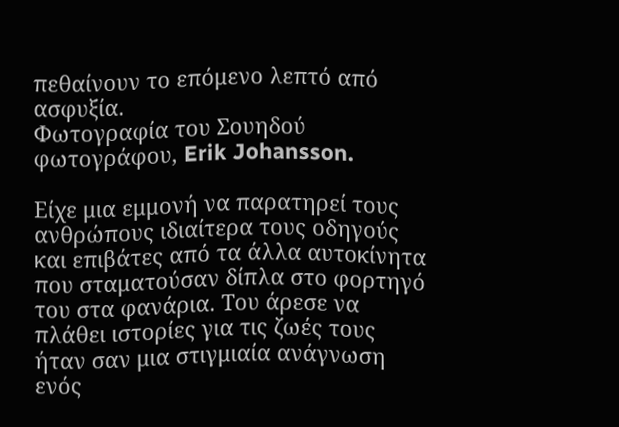πεθαίνουν το επόμενο λεπτό από ασφυξία.
Φωτογραφία του Σουηδού φωτογράφου, Erik Johansson.

Είχε μια εμμονή να παρατηρεί τους ανθρώπους ιδιαίτερα τους οδηγούς και επιβάτες από τα άλλα αυτοκίνητα που σταματούσαν δίπλα στο φορτηγό του στα φανάρια. Του άρεσε να πλάθει ιστορίες για τις ζωές τους ήταν σαν μια στιγμιαία ανάγνωση ενός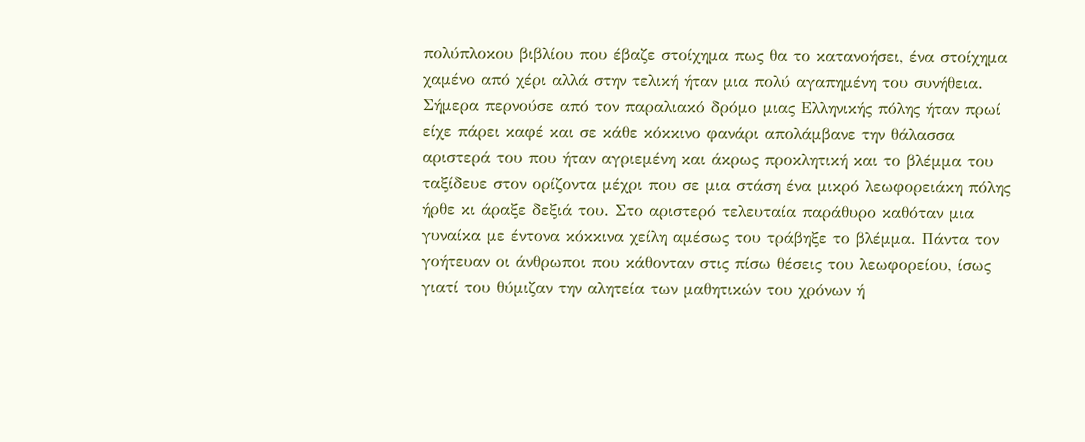πολύπλοκου βιβλίου που έβαζε στοίχημα πως θα το κατανοήσει, ένα στοίχημα χαμένο από χέρι αλλά στην τελική ήταν μια πολύ αγαπημένη του συνήθεια. Σήμερα περνούσε από τον παραλιακό δρόμο μιας Ελληνικής πόλης ήταν πρωί είχε πάρει καφέ και σε κάθε κόκκινο φανάρι απολάμβανε την θάλασσα αριστερά του που ήταν αγριεμένη και άκρως προκλητική και το βλέμμα του ταξίδευε στον ορίζοντα μέχρι που σε μια στάση ένα μικρό λεωφορειάκη πόλης ήρθε κι άραξε δεξιά του. Στο αριστερό τελευταία παράθυρο καθόταν μια γυναίκα με έντονα κόκκινα χείλη αμέσως του τράβηξε το βλέμμα. Πάντα τον γοήτευαν οι άνθρωποι που κάθονταν στις πίσω θέσεις του λεωφορείου, ίσως γιατί του θύμιζαν την αλητεία των μαθητικών του χρόνων ή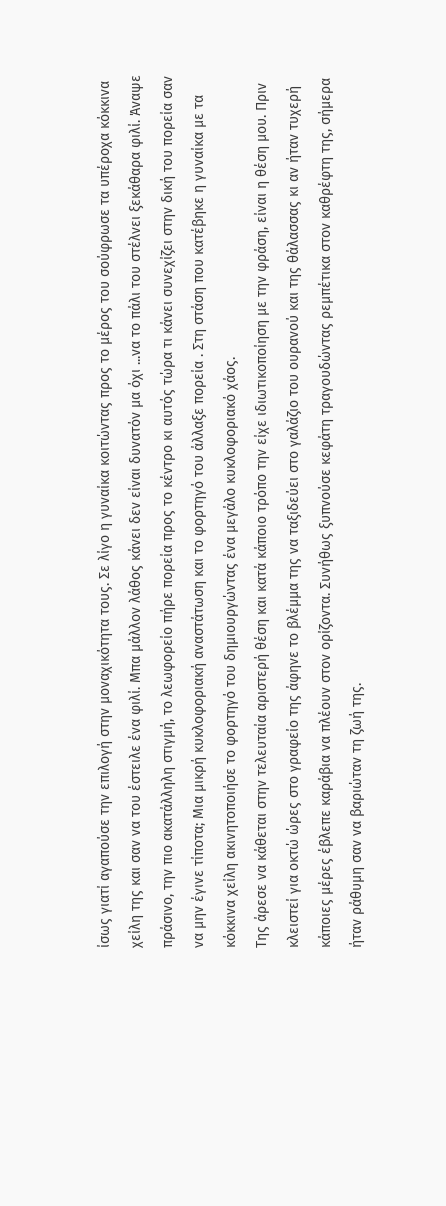ίσως γιατί αγαπούσε την επιλογή στην μοναχικότητα τους. Σε λίγο η γυναίκα κοιτώντας προς το μέρος του σούφρωσε τα υπέροχα κόκκινα χείλη της και σαν να του έστειλε ένα φιλί. Μπα μάλλον λάθος κάνει δεν είναι δυνατόν μα όχι ...να το πάλι του στέλνει ξεκάθαρα φιλί. Άναψε πράσινο, την πιο ακατάλληλη στιγμή, το λεωφορείο πήρε πορεία προς το κέντρο κι αυτός τώρα τι κάνει συνεχίζει στην δική του πορεία σαν να μην έγινε τίποτα; Μια μικρή κυκλοφοριακή αναστάτωση και το φορτηγό του άλλαξε πορεία . Στη στάση που κατέβηκε η γυναίκα με τα κόκκινα χείλη ακινητοποιήσε το φορτηγό του δημιουργώντας ένα μεγάλο κυκλοφοριακό χάος.
Της άρεσε να κάθεται στην τελευταία αριστερή θέση και κατά κάποιο τρόπο την είχε ιδιωτικοποίηση με την φράση, είναι η θέση μου. Πριν κλειστεί για οκτώ ώρες στο γραφείο της άφηνε το βλέμμα της να ταξιδεύει στο γαλάζιο του ουρανού και της θάλασσας κι αν ήταν τυχερή κάποιες μέρες έβλεπε καράβια να πλέουν στον ορίζοντα. Συνήθως ξυπνούσε κεφάτη τραγουδώντας ρεμπέτικα στον καθρέφτη της, σήμερα ήταν ράθυμη σαν να βαριώταν τη ζωή της.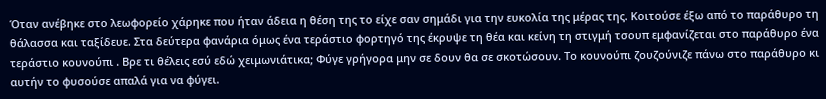Όταν ανέβηκε στο λεωφορείο χάρηκε που ήταν άδεια η θέση της το είχε σαν σημάδι για την ευκολία της μέρας της. Κοιτούσε έξω από το παράθυρο τη θάλασσα και ταξίδευε. Στα δεύτερα φανάρια όμως ένα τεράστιο φορτηγό της έκρυψε τη θέα και κείνη τη στιγμή τσουπ εμφανίζεται στο παράθυρο ένα τεράστιο κουνούπι . Βρε τι θέλεις εσύ εδώ χειμωνιάτικα; Φύγε γρήγορα μην σε δουν θα σε σκοτώσουν. Το κουνούπι ζουζούνιζε πάνω στο παράθυρο κι αυτήν το φυσούσε απαλά για να φύγει.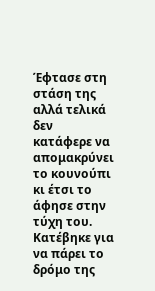Έφτασε στη στάση της αλλά τελικά δεν κατάφερε να απομακρύνει το κουνούπι κι έτσι το άφησε στην τύχη του. Κατέβηκε για να πάρει το δρόμο της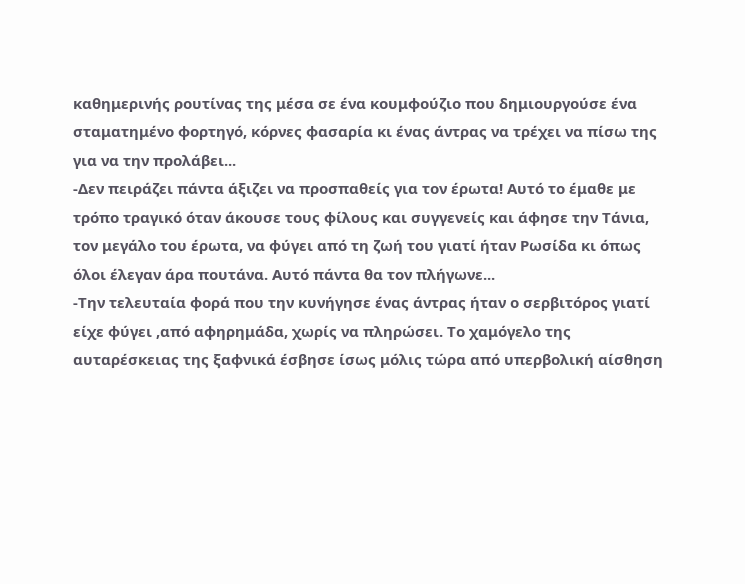καθημερινής ρουτίνας της μέσα σε ένα κουμφούζιο που δημιουργούσε ένα σταματημένο φορτηγό, κόρνες φασαρία κι ένας άντρας να τρέχει να πίσω της για να την προλάβει...
-Δεν πειράζει πάντα άξιζει να προσπαθείς για τον έρωτα! Αυτό το έμαθε με τρόπο τραγικό όταν άκουσε τους φίλους και συγγενείς και άφησε την Τάνια, τον μεγάλο του έρωτα, να φύγει από τη ζωή του γιατί ήταν Ρωσίδα κι όπως όλοι έλεγαν άρα πουτάνα. Αυτό πάντα θα τον πλήγωνε...
-Την τελευταία φορά που την κυνήγησε ένας άντρας ήταν ο σερβιτόρος γιατί είχε φύγει ,από αφηρημάδα, χωρίς να πληρώσει. Το χαμόγελο της αυταρέσκειας της ξαφνικά έσβησε ίσως μόλις τώρα από υπερβολική αίσθηση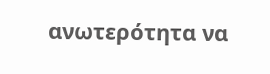ανωτερότητα να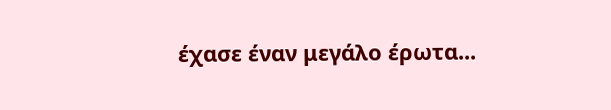έχασε έναν μεγάλο έρωτα...